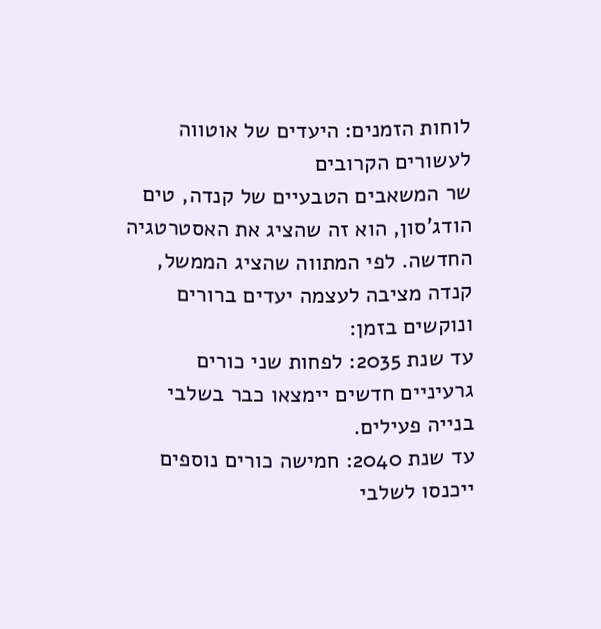לוחות הזמנים: היעדים של אוטווה לעשורים הקרובים
שר המשאבים הטבעיים של קנדה, טים הודג’סון, הוא זה שהציג את האסטרטגיה החדשה. לפי המתווה שהציג הממשל, קנדה מציבה לעצמה יעדים ברורים ונוקשים בזמן:
עד שנת 2035: לפחות שני כורים גרעיניים חדשים יימצאו כבר בשלבי בנייה פעילים.
עד שנת 2040: חמישה כורים נוספים ייכנסו לשלבי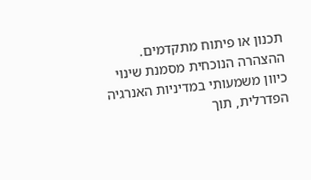תכנון או פיתוח מתקדמים.
ההצהרה הנוכחית מסמנת שינוי כיוון משמעותי במדיניות האנרגיה הפדרלית, תוך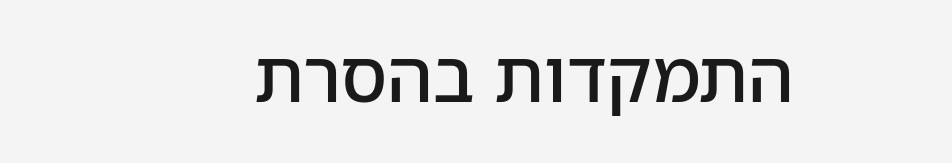התמקדות בהסרת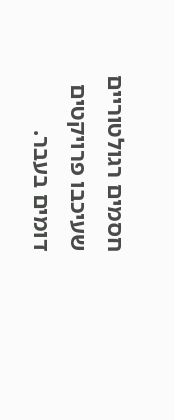חסמים רגולטוריים שעיכבו פרויקטים דומים בעבר.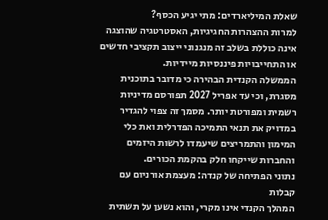שאלת המיליארדים: מתי יגיע הכסף?
למרות ההצהרות החגיגיות, האסטרטגיה שהוצגה אינה כוללת בשלב זה מנגנוני ייצוב תקציבי חדשים או התחייבויות פיננסיות מיידיות.
הממשלה הקנדית הבהירה כי מדובר בתוכנית מסגרת, וכי עד אפריל 2027 תפורסם מדיניות רשמית ומפורטת יותר. מסמך זה צפוי להגדיר במדויק את תנאי התמיכה הפדרלית ואת כלי המימון והתמריצים שיעמדו לרשות היזמים והחברות שייקחו חלק בהקמת הכורים.
נתוני הפתיחה של קנדה: מעצמת אורניום עם קבלות
המהלך הקנדי אינו מקרי, והוא נשען על תשתית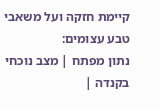קיימת חזקה ועל משאבי טבע עצומים:
נתון מפתח | מצב נוכחי בקנדה |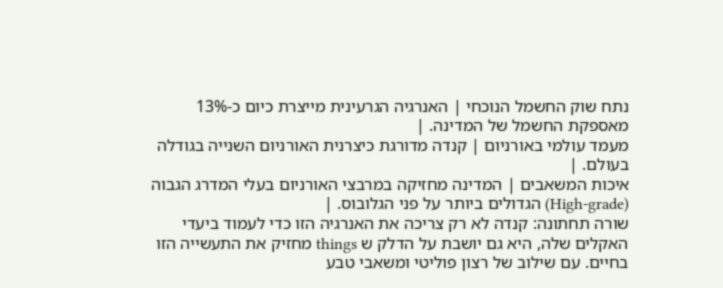נתח שוק החשמל הנוכחי | האנרגיה הגרעינית מייצרת כיום כ-13% מאספקת החשמל של המדינה. |
מעמד עולמי באורניום | קנדה מדורגת כיצרנית האורניום השנייה בגודלה בעולם. |
איכות המשאבים | המדינה מחזיקה במרבצי האורניום בעלי המדרג הגבוה (High-grade) הגדולים ביותר על פני הגלובוס. |
שורה תחתונה: קנדה לא רק צריכה את האנרגיה הזו כדי לעמוד ביעדי האקלים שלה, היא גם יושבת על הדלק ש things מחזיק את התעשייה הזו בחיים. עם שילוב של רצון פוליטי ומשאבי טבע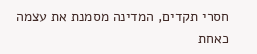חסרי תקדים, המדינה מסמנת את עצמה כאחת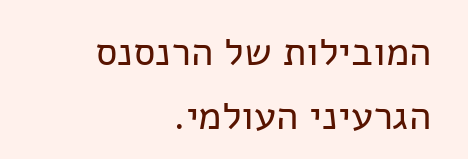המובילות של הרנסנס הגרעיני העולמי.